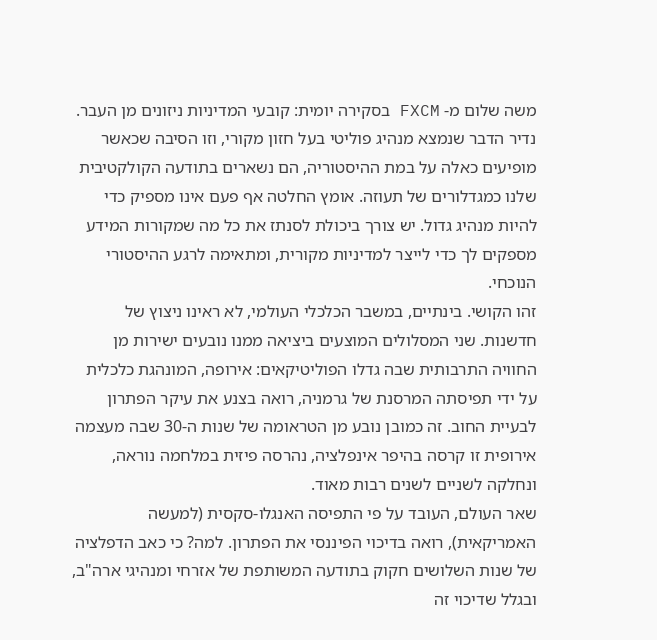משה שלום מ- FXCM בסקירה יומית: קובעי המדיניות ניזונים מן העבר. נדיר הדבר שנמצא מנהיג פוליטי בעל חזון מקורי, וזו הסיבה שכאשר מופיעים כאלה על במת ההיסטוריה, הם נשארים בתודעה הקולקטיבית שלנו כמגדלורים של תעוזה. אומץ החלטה אף פעם אינו מספיק כדי להיות מנהיג גדול. יש צורך ביכולת לסנתז את כל מה שמקורות המידע מספקים לך כדי לייצר למדיניות מקורית, ומתאימה לרגע ההיסטורי הנוכחי.
זהו הקושי. בינתיים, במשבר הכלכלי העולמי, לא ראינו ניצוץ של חדשנות. שני המסלולים המוצעים ביציאה ממנו נובעים ישירות מן החוויה התרבותית שבה גדלו הפוליטיקאים: אירופה, המונהגת כלכלית על ידי תפיסתה המרסנת של גרמניה, רואה בצנע את עיקר הפתרון לבעיית החוב. זה כמובן נובע מן הטראומה של שנות ה-30 שבה מעצמה אירופית זו קרסה בהיפר אינפלציה, נהרסה פיזית במלחמה נוראה, ונחלקה לשניים לשנים רבות מאוד.
שאר העולם, העובד על פי התפיסה האנגלו-סקסית (למעשה האמריקאית), רואה בדיכוי הפיננסי את הפתרון. למה? כי כאב הדפלציה של שנות השלושים חקוק בתודעה המשותפת של אזרחי ומנהיגי ארה"ב, ובגלל שדיכוי זה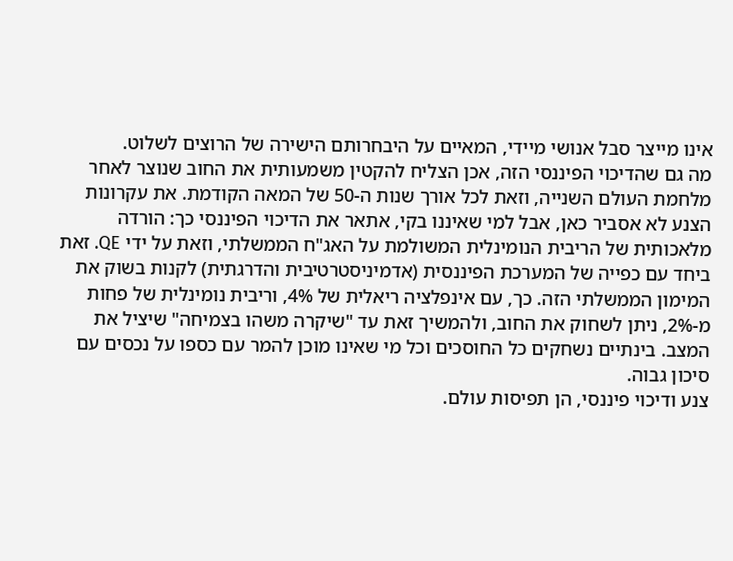אינו מייצר סבל אנושי מיידי, המאיים על היבחרותם הישירה של הרוצים לשלוט.
מה גם שהדיכוי הפיננסי הזה, אכן הצליח להקטין משמעותית את החוב שנוצר לאחר מלחמת העולם השנייה, וזאת לכל אורך שנות ה-50 של המאה הקודמת. את עקרונות הצנע לא אסביר כאן, אבל למי שאיננו בקי, אתאר את הדיכוי הפיננסי כך: הורדה מלאכותית של הריבית הנומינלית המשולמת על האג"ח הממשלתי, וזאת על ידי QE. זאת ביחד עם כפייה של המערכת הפיננסית (אדמיניסטרטיבית והדרגתית) לקנות בשוק את המימון הממשלתי הזה. כך, עם אינפלציה ריאלית של 4%, וריבית נומינלית של פחות מ-2%, ניתן לשחוק את החוב, ולהמשיך זאת עד "שיקרה משהו בצמיחה" שיציל את המצב. בינתיים נשחקים כל החוסכים וכל מי שאינו מוכן להמר עם כספו על נכסים עם סיכון גבוה.
צנע ודיכוי פיננסי, הן תפיסות עולם.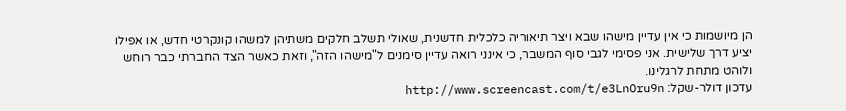הן מיושמות כי אין עדיין מישהו שבא ויצר תיאוריה כלכלית חדשנית, שאולי תשלב חלקים משתיהן למשהו קונקרטי חדש, או אפילו יציע דרך שלישית. אני פסימי לגבי סוף המשבר, כי אינני רואה עדיין סימנים ל"מישהו הזה", וזאת כאשר הצד החברתי כבר רוחש ולוהט מתחת לרגלינו.
עדכון דולר-שקל: http://www.screencast.com/t/e3LnOru9n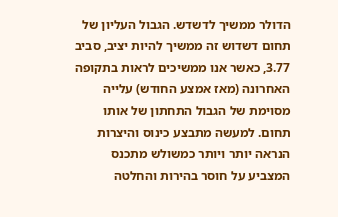הדולר ממשיך לדשדש. הגבול העליון של תחום דשדוש זה ממשיך להיות יציב, סביב 3.77, כאשר אנו ממשיכים לראות בתקופה האחרונה (מאז אמצע החודש) עלייה מסוימת של הגבול התחתון של אותו תחום. למעשה מתבצע כינוס והיצרות הנראה יותר ויותר כמשולש מתכנס המצביע על חוסר בהירות והחלטה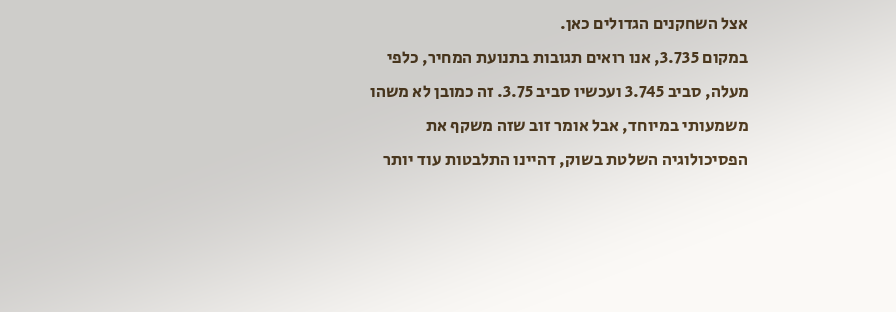אצל השחקנים הגדולים כאן.
במקום 3.735, אנו רואים תגובות בתנועת המחיר, כלפי מעלה, סביב 3.745 ועכשיו סביב 3.75. זה כמובן לא משהו משמעותי במיוחד, אבל אומר זוב שזה משקף את הפסיכולוגיה השלטת בשוק, דהיינו התלבטות עוד יותר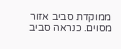ממוקדת סביב אזור מסוים. כנראה סביב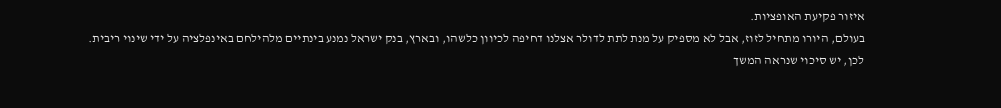איזור פקיעת האופציות.
בעולם, היורו מתחיל לזוז, אבל לא מספיק על מנת לתת לדולר אצלנו דחיפה לכיוון כלשהו, ובארץ, בנק ישראל נמנע בינתיים מלהילחם באינפלציה על ידי שינוי ריבית. לכן, יש סיכוי שנראה המשך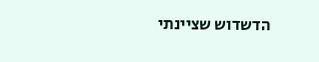הדשדוש שציינתי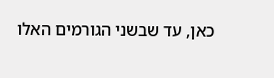כאן, עד שבשני הגורמים האלו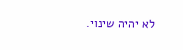לא יהיה שינוי.